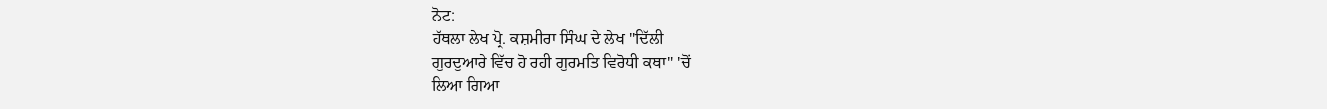ਨੋਟ:
ਹੱਥਲਾ ਲੇਖ ਪ੍ਰੋ. ਕਸ਼ਮੀਰਾ ਸਿੰਘ ਦੇ ਲੇਖ "ਦਿੱਲੀ
ਗੁਰਦੁਆਰੇ ਵਿੱਚ ਹੋ ਰਹੀ ਗੁਰਮਤਿ ਵਿਰੋਧੀ ਕਥਾ" 'ਚੋਂ
ਲਿਆ ਗਿਆ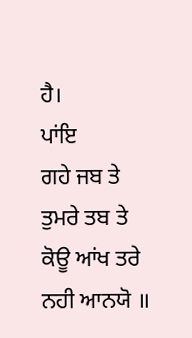ਹੈ।
ਪਾਂਇ
ਗਹੇ ਜਬ ਤੇ ਤੁਮਰੇ ਤਬ ਤੇ ਕੋਊ ਆਂਖ ਤਰੇ ਨਹੀ ਆਨਯੋ ॥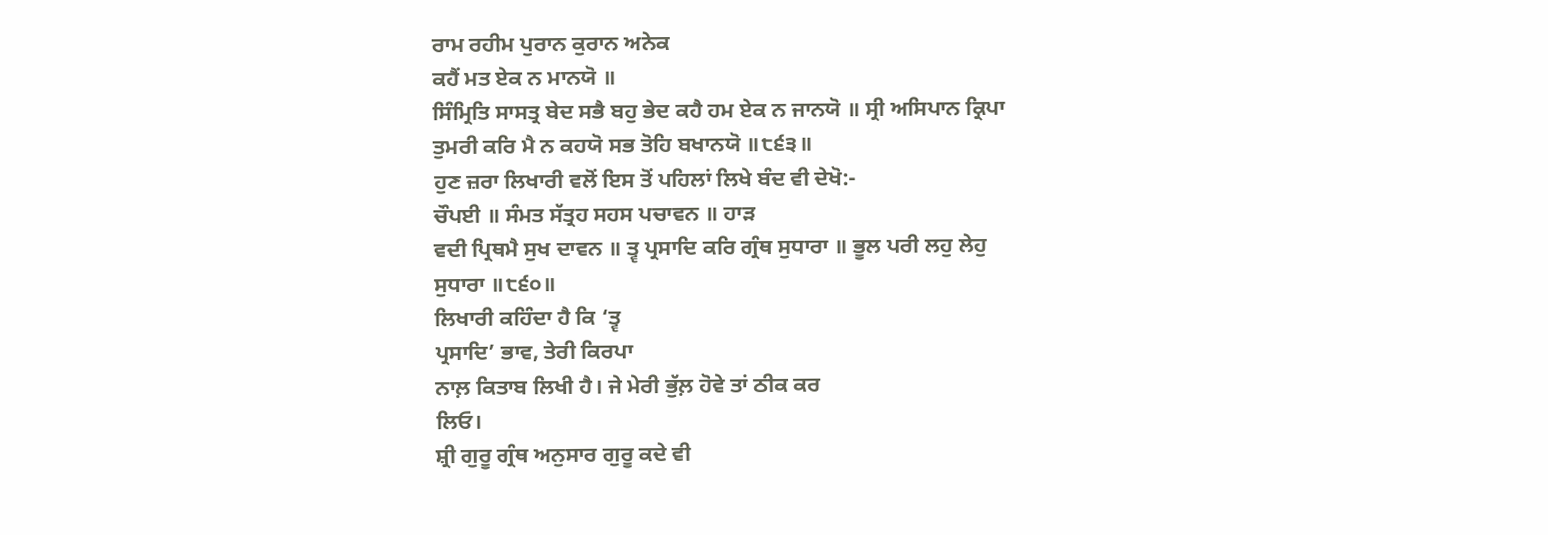ਰਾਮ ਰਹੀਮ ਪੁਰਾਨ ਕੁਰਾਨ ਅਨੇਕ
ਕਹੈਂ ਮਤ ਏਕ ਨ ਮਾਨਯੋ ॥
ਸਿੰਮ੍ਰਿਤਿ ਸਾਸਤ੍ਰ ਬੇਦ ਸਭੈ ਬਹੁ ਭੇਦ ਕਹੈ ਹਮ ਏਕ ਨ ਜਾਨਯੋ ॥ ਸ੍ਰੀ ਅਸਿਪਾਨ ਕ੍ਰਿਪਾ
ਤੁਮਰੀ ਕਰਿ ਮੈ ਨ ਕਹਯੋ ਸਭ ਤੋਹਿ ਬਖਾਨਯੋ ॥੮੬੩॥
ਹੁਣ ਜ਼ਰਾ ਲਿਖਾਰੀ ਵਲੋਂ ਇਸ ਤੋਂ ਪਹਿਲਾਂ ਲਿਖੇ ਬੰਦ ਵੀ ਦੇਖੋ:-
ਚੌਪਈ ॥ ਸੰਮਤ ਸੱਤ੍ਰਹ ਸਹਸ ਪਚਾਵਨ ॥ ਹਾੜ
ਵਦੀ ਪ੍ਰਿਥਮੈ ਸੁਖ ਦਾਵਨ ॥ ਤ੍ਵ ਪ੍ਰਸਾਦਿ ਕਰਿ ਗ੍ਰੰਥ ਸੁਧਾਰਾ ॥ ਭੂਲ ਪਰੀ ਲਹੁ ਲੇਹੁ
ਸੁਧਾਰਾ ॥੮੬੦॥
ਲਿਖਾਰੀ ਕਹਿੰਦਾ ਹੈ ਕਿ ‘ਤ੍ਵ
ਪ੍ਰਸਾਦਿ’ ਭਾਵ, ਤੇਰੀ ਕਿਰਪਾ
ਨਾਲ਼ ਕਿਤਾਬ ਲਿਖੀ ਹੈ। ਜੇ ਮੇਰੀ ਭੁੱਲ਼ ਹੋਵੇ ਤਾਂ ਠੀਕ ਕਰ
ਲਿਓ।
ਸ਼੍ਰੀ ਗੁਰੂ ਗ੍ਰੰਥ ਅਨੁਸਾਰ ਗੁਰੂ ਕਦੇ ਵੀ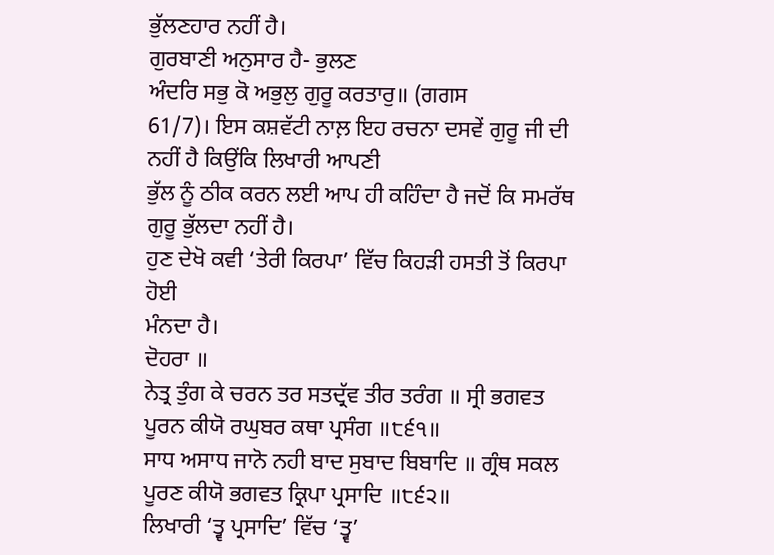ਭੁੱਲਣਹਾਰ ਨਹੀਂ ਹੈ।
ਗੁਰਬਾਣੀ ਅਨੁਸਾਰ ਹੈ- ਭੁਲਣ
ਅੰਦਰਿ ਸਭੁ ਕੋ ਅਭੁਲੁ ਗੁਰੂ ਕਰਤਾਰੁ॥ (ਗਗਸ
61/7)। ਇਸ ਕਸ਼ਵੱਟੀ ਨਾਲ਼ ਇਹ ਰਚਨਾ ਦਸਵੇਂ ਗੁਰੂ ਜੀ ਦੀ ਨਹੀਂ ਹੈ ਕਿਉਂਕਿ ਲਿਖਾਰੀ ਆਪਣੀ
ਭੁੱਲ ਨੂੰ ਠੀਕ ਕਰਨ ਲਈ ਆਪ ਹੀ ਕਹਿੰਦਾ ਹੈ ਜਦੋਂ ਕਿ ਸਮਰੱਥ ਗੁਰੂ ਭੁੱਲਦਾ ਨਹੀਂ ਹੈ।
ਹੁਣ ਦੇਖੋ ਕਵੀ ‘ਤੇਰੀ ਕਿਰਪਾ’ ਵਿੱਚ ਕਿਹੜੀ ਹਸਤੀ ਤੋਂ ਕਿਰਪਾ ਹੋਈ
ਮੰਨਦਾ ਹੈ।
ਦੋਹਰਾ ॥
ਨੇਤ੍ਰ ਤੁੰਗ ਕੇ ਚਰਨ ਤਰ ਸਤਦ੍ਰੱਵ ਤੀਰ ਤਰੰਗ ॥ ਸ੍ਰੀ ਭਗਵਤ
ਪੂਰਨ ਕੀਯੋ ਰਘੁਬਰ ਕਥਾ ਪ੍ਰਸੰਗ ॥੮੬੧॥
ਸਾਧ ਅਸਾਧ ਜਾਨੋ ਨਹੀ ਬਾਦ ਸੁਬਾਦ ਬਿਬਾਦਿ ॥ ਗ੍ਰੰਥ ਸਕਲ
ਪੂਰਣ ਕੀਯੋ ਭਗਵਤ ਕ੍ਰਿਪਾ ਪ੍ਰਸਾਦਿ ॥੮੬੨॥
ਲਿਖਾਰੀ ‘ਤ੍ਵ ਪ੍ਰਸਾਦਿ’ ਵਿੱਚ ‘ਤ੍ਵ’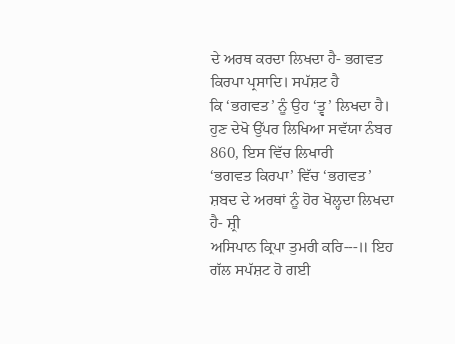ਦੇ ਅਰਥ ਕਰਦਾ ਲਿਖਦਾ ਹੈ- ਭਗਵਤ
ਕਿਰਪਾ ਪ੍ਰਸਾਦਿ। ਸਪੱਸ਼ਟ ਹੈ
ਕਿ ‘ਭਗਵਤ’ ਨੂੰ ਉਹ ‘ਤ੍ਵ’ ਲਿਖਦਾ ਹੈ।
ਹੁਣ ਦੇਖੋ ਉੱਪਰ ਲਿਖਿਆ ਸਵੱਯਾ ਨੰਬਰ 860, ਇਸ ਵਿੱਚ ਲਿਖਾਰੀ
‘ਭਗਵਤ ਕਿਰਪਾ’ ਵਿੱਚ ‘ਭਗਵਤ’ ਸ਼ਬਦ ਦੇ ਅਰਥਾਂ ਨੂੰ ਹੋਰ ਖੋਲ੍ਹਦਾ ਲਿਖਦਾ ਹੈ- ਸ਼੍ਰੀ
ਅਸਿਪਾਨ ਕ੍ਰਿਪਾ ਤੁਮਰੀ ਕਰਿ---॥ ਇਹ ਗੱਲ ਸਪੱਸ਼ਟ ਹੋ ਗਈ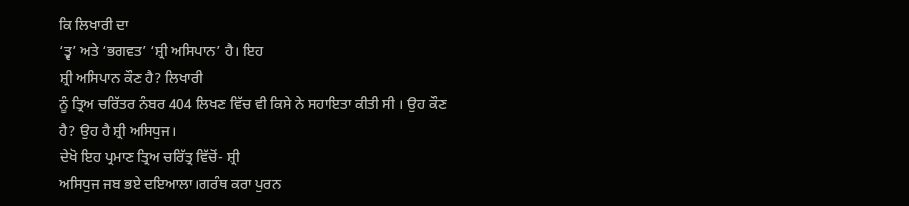ਕਿ ਲਿਖਾਰੀ ਦਾ
‘ਤ੍ਵ’ ਅਤੇ ‘ਭਗਵਤ’ ‘ਸ਼੍ਰੀ ਅਸਿਪਾਨ’ ਹੈ। ਇਹ
ਸ਼੍ਰੀ ਅਸਿਪਾਨ ਕੌਣ ਹੈ? ਲਿਖਾਰੀ
ਨੂੰ ਤ੍ਰਿਅ ਚਰਿੱਤਰ ਨੰਬਰ 404 ਲਿਖਣ ਵਿੱਚ ਵੀ ਕਿਸੇ ਨੇ ਸਹਾਇਤਾ ਕੀਤੀ ਸੀ । ਉਹ ਕੌਣ
ਹੈ? ਉਹ ਹੈ ਸ਼੍ਰੀ ਅਸਿਧੁਜ।
ਦੇਖੋ ਇਹ ਪ੍ਰਮਾਣ ਤ੍ਰਿਅ ਚਰਿੱਤ੍ਰ ਵਿੱਚੋਂ- ਸ਼੍ਰੀ
ਅਸਿਧੁਜ ਜਬ ਭਏ ਦਇਆਲਾ।ਗਰੰਥ ਕਰਾ ਪੁਰਨ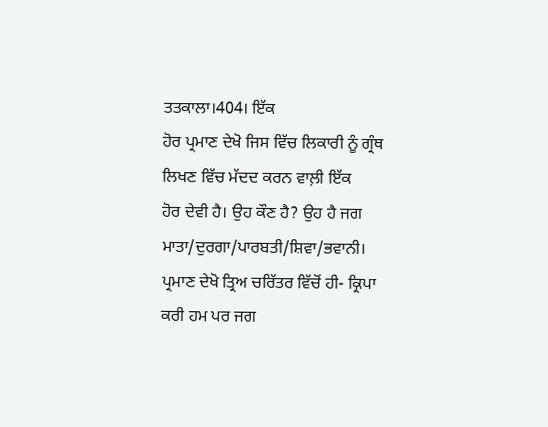ਤਤਕਾਲਾ।404। ਇੱਕ
ਹੋਰ ਪ੍ਰਮਾਣ ਦੇਖੋ ਜਿਸ ਵਿੱਚ ਲਿਕਾਰੀ ਨੂੰ ਗ੍ਰੰਥ ਲਿਖਣ ਵਿੱਚ ਮੱਦਦ ਕਰਨ ਵਾਲ਼ੀ ਇੱਕ
ਹੋਰ ਦੇਵੀ ਹੈ। ਉਹ ਕੌਣ ਹੈ? ਉਹ ਹੈ ਜਗ ਮਾਤਾ/ਦੁਰਗਾ/ਪਾਰਬਤੀ/ਸ਼ਿਵਾ/ਭਵਾਨੀ।
ਪ੍ਰਮਾਣ ਦੇਖੋ ਤ੍ਰਿਅ ਚਰਿੱਤਰ ਵਿੱਚੋਂ ਹੀ- ਕ੍ਰਿਪਾ
ਕਰੀ ਹਮ ਪਰ ਜਗ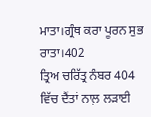ਮਾਤਾ।ਗ੍ਰੰਥ ਕਰਾ ਪੂਰਨ ਸੁਭ ਰਾਤਾ।402
ਤ੍ਰਿਅ ਚਰਿੱਤ੍ਰ ਨੰਬਰ 404 ਵਿੱਚ ਦੈਂਤਾਂ ਨਾਲ਼ ਲੜਾਈ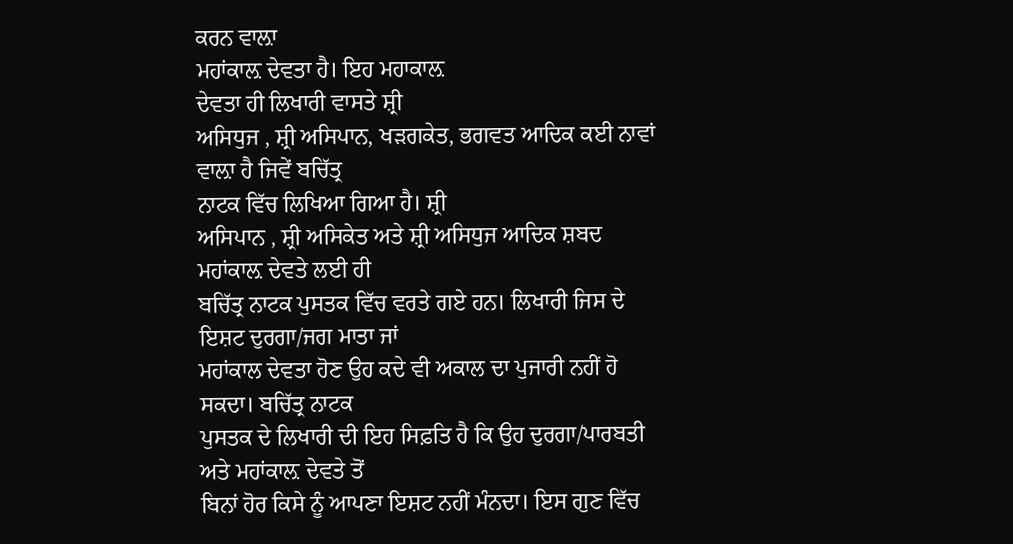ਕਰਨ ਵਾਲ਼ਾ
ਮਹਾਂਕਾਲ਼ ਦੇਵਤਾ ਹੈ। ਇਹ ਮਹਾਕਾਲ਼
ਦੇਵਤਾ ਹੀ ਲਿਖਾਰੀ ਵਾਸਤੇ ਸ਼੍ਰੀ
ਅਸਿਧੁਜ , ਸ਼੍ਰੀ ਅਸਿਪਾਨ, ਖੜਗਕੇਤ, ਭਗਵਤ ਆਦਿਕ ਕਈ ਨਾਵਾਂ ਵਾਲ਼ਾ ਹੈ ਜਿਵੇਂ ਬਚਿੱਤ੍ਰ
ਨਾਟਕ ਵਿੱਚ ਲਿਖਿਆ ਗਿਆ ਹੈ। ਸ਼੍ਰੀ
ਅਸਿਪਾਨ , ਸ਼੍ਰੀ ਅਸਿਕੇਤ ਅਤੇ ਸ਼੍ਰੀ ਅਸਿਧੁਜ ਆਦਿਕ ਸ਼ਬਦ ਮਹਾਂਕਾਲ਼ ਦੇਵਤੇ ਲਈ ਹੀ
ਬਚਿੱਤ੍ਰ ਨਾਟਕ ਪੁਸਤਕ ਵਿੱਚ ਵਰਤੇ ਗਏ ਹਨ। ਲਿਖਾਰੀ ਜਿਸ ਦੇ ਇਸ਼ਟ ਦੁਰਗਾ/ਜਗ ਮਾਤਾ ਜਾਂ
ਮਹਾਂਕਾਲ ਦੇਵਤਾ ਹੋਣ ਉਹ ਕਦੇ ਵੀ ਅਕਾਲ ਦਾ ਪੁਜਾਰੀ ਨਹੀਂ ਹੋ ਸਕਦਾ। ਬਚਿੱਤ੍ਰ ਨਾਟਕ
ਪੁਸਤਕ ਦੇ ਲਿਖਾਰੀ ਦੀ ਇਹ ਸਿਫ਼ਤਿ ਹੈ ਕਿ ਉਹ ਦੁਰਗਾ/ਪਾਰਬਤੀ ਅਤੇ ਮਹਾਂਕਾਲ਼ ਦੇਵਤੇ ਤੋਂ
ਬਿਨਾਂ ਹੋਰ ਕਿਸੇ ਨੂੰ ਆਪਣਾ ਇਸ਼ਟ ਨਹੀਂ ਮੰਨਦਾ। ਇਸ ਗੁਣ ਵਿੱਚ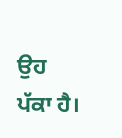ਉਹ ਪੱਕਾ ਹੈ।